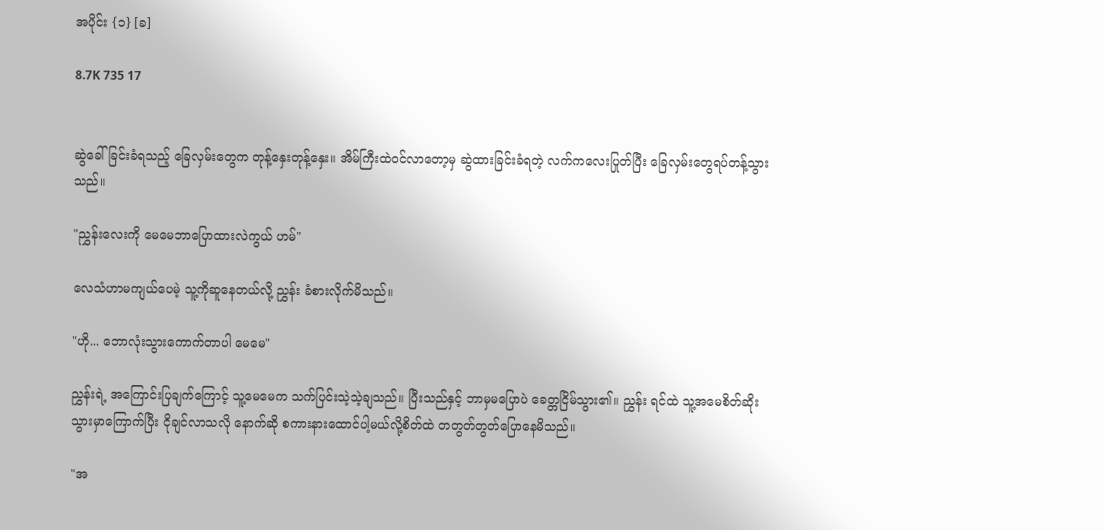အပိုင်း {၁} [ခ]

8.7K 735 17


ဆွဲခေါ်ခြင်းခံရသည့် ခြေလှမ်းတွေက တုန့်နှေးတုန့်နှေး။ အိမ်ကြီးထဲဝင်လာတော့မှ ဆွဲထားခြင်းခံရတဲ့ လက်ကလေးပြုတ်ပြီး ခြေလှမ်းတွေရပ်တန့်သွားသည်။

"ညွှန်းလေးကို မေမေဘာပြောထားလဲကွယ် ဟမ်"

လေသံဟာမကျယ်ပေမဲ့ သူ့ကိုဆူနေတယ်လို့ ညွှန်း ခံစားလိုက်မိသည်။

"ဟို... ဘောလုံးသွားကောက်တာပါ မေမေ"

ညွှန်းရဲ့ အကြောင်းပြချက်ကြောင့် သူ့မေမေက သက်ပြင်းသဲ့သဲ့ချသည်။ ပြီးသည်နှင့် ဘာမှမပြောပဲ ခေတ္တငြိမ်သွား၏။ ညွှန်း ရင်ထဲ သူ့အမေစိတ်ဆိုးသွားမှာကြောက်ပြီး ငိုချင်လာသလို နောက်ဆို စကားနားထောင်ပါ့မယ်လို့စိတ်ထဲ တတွတ်တွတ်ပြောနေမိသည်။

"အ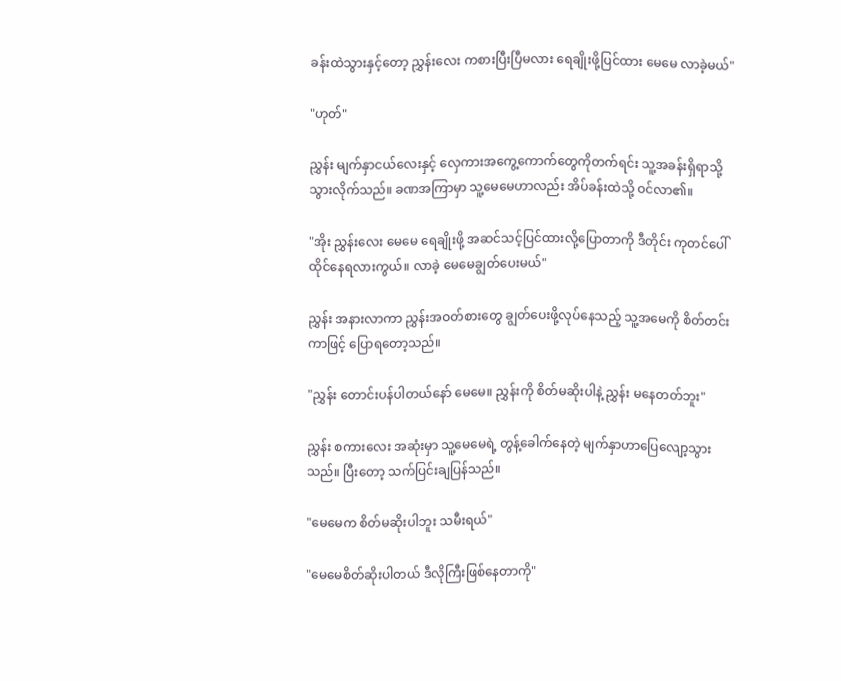ခန်းထဲသွားနှင့်တော့ ညွှန်းလေး ကစားပြီးပြီမလား ရေချိုးဖို့ပြင်ထား မေမေ လာခဲ့မယ်"

"ဟုတ်"

ညွှန်း မျက်နှာငယ်လေးနှင့် လှေကားအကွေ့ကောက်တွေကိုတက်ရင်း သူ့အခန်းရှိရာသို့သွားလိုက်သည်။ ခဏအကြာမှာ သူ့မေမေဟာလည်း အိပ်ခန်းထဲသို့ ဝင်လာ၏။

"အိုး ညွှန်းလေး မေမေ ရေချိုးဖို့ အဆင်သင့်ပြင်ထားလို့ပြောတာကို ဒီတိုင်း ကုတင်ပေါ်ထိုင်နေရလားကွယ်။ လာခဲ့ မေမေချွတ်ပေးမယ်"

ညွှန်း အနားလာကာ ညွှန်းအဝတ်စားတွေ ချွတ်ပေးဖို့လုပ်နေသည့် သူ့အမေကို စိတ်တင်းကာဖြင့် ပြောရတော့သည်။

"ညွှန်း တောင်းပန်ပါတယ်နော် မေမေ။ ညွှန်းကို စိတ်မဆိုးပါနဲ့ ညွှန်း မနေတတ်ဘူး"

ညွှန်း စကားလေး အဆုံးမှာ သူ့မေမေရဲ့ တွန့်ခေါက်နေတဲ့ မျက်နှာဟာပြေလျော့သွားသည်။ ပြီးတော့ သက်ပြင်းချပြန်သည်။

"မေမေက စိတ်မဆိုးပါဘူး သမီးရယ်"

"မေမေစိတ်ဆိုးပါတယ် ဒီလိုကြီးဖြစ်နေတာကို"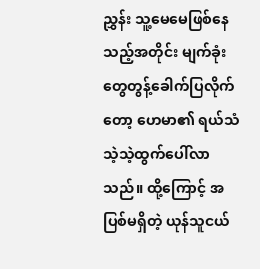ညွှန်း သူ့မေမေဖြစ်နေသည့်အတိုင်း မျက်ခုံးတွေတွန့်ခေါက်ပြလိုက်တော့ ဟေမာ၏ ရယ်သံသဲ့သဲ့ထွက်ပေါ်လာသည်။ ထို့ကြောင့် အပြစ်မရှိတဲ့ ယုန်သူငယ်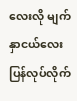လေးလို မျက်နှာငယ်လေးပြန်လုပ်လိုက်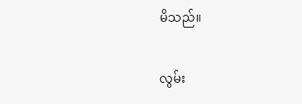မိသည်။

လွမ်း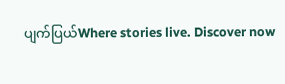ပျက်ပြယ်Where stories live. Discover now